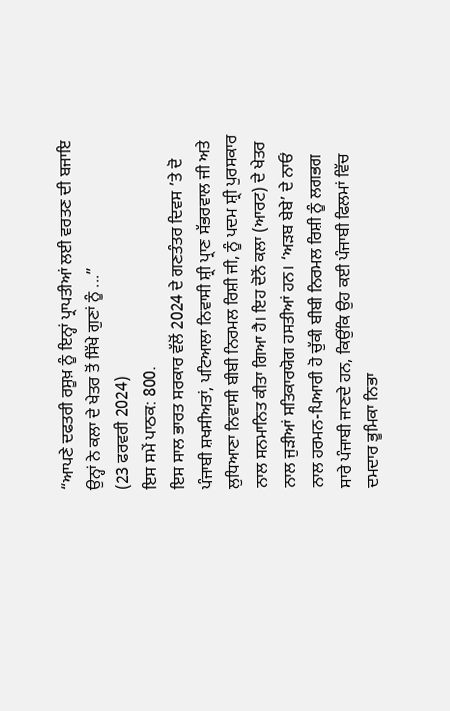“ਆਪਣੇ ਦਫਤਰੀ ਰਸੂਖ਼ ਨੂੰ ਇਨ੍ਹਾਂ ਪ੍ਰਾਪਤੀਆਂ ਲਈ ਵਰਤਣ ਦੀ ਬਜਾਇ ਉਨ੍ਹਾਂ ਨੇ ਕਲਾ ਦੇ ਖੇਤਰ ਤੋਂ ਸਿੱਖੇ ਗੁਣਾਂ ਨੂੰ ...”
(23 ਫਰਵਰੀ 2024)
ਇਸ ਸਮੇਂ ਪਾਠਕ: 800.
ਇਸ ਸਾਲ ਭਾਰਤ ਸਰਕਾਰ ਵੱਲੋਂ 2024 ਦੇ ਗਣਤੰਤਰ ਦਿਵਸ ’ਤੇ ਦੋ ਪੰਜਾਬੀ ਸ਼ਖਸੀਅਤਾਂ, ਪਟਿਆਲਾ ਨਿਵਾਸੀ ਸ਼੍ਰੀ ਪ੍ਰਾਣ ਸੱਭਰਵਾਲ ਜੀ ਅਤੇ ਲੁਧਿਆਣਾ ਨਿਵਾਸੀ ਬੀਬੀ ਨਿਰਮਲ ਰਿਸ਼ੀ ਜੀ, ਨੂੰ ਪਦਮ ਸ਼੍ਰੀ ਪੁਰਸਕਾਰ ਨਾਲ ਸਨਮਾਨਿਤ ਕੀਤਾ ਗਿਆ ਹੈ। ਇਹ ਦੋਨੋਂ ਕਲਾ (ਆਰਟ) ਦੇ ਖੇਤਰ ਨਾਲ ਜੁੜੀਆਂ ਸਤਿਕਾਰਯੋਗ ਹਸਤੀਆਂ ਹਨ। ‘ਅੜਬ ਬੇਬੇ’ ਦੇ ਨਾਓਂ ਨਾਲ ਹਰਮਨ-ਪਿਆਰੀ ਹੋ ਚੁੱਕੀ ਬੀਬੀ ਨਿਰਮਲ ਰਿਸ਼ੀ ਨੂੰ ਲਗਭਗ ਸਾਰੇ ਪੰਜਾਬੀ ਜਾਣਦੇ ਹਨ, ਕਿਉਂਕਿ ਉਹ ਕਈ ਪੰਜਾਬੀ ਫਿਲਮਾਂ ਵਿੱਚ ਦਮਦਾਰ ਭੂਮਿਕਾ ਨਿਭਾ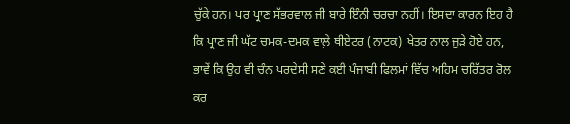ਚੁੱਕੇ ਹਨ। ਪਰ ਪ੍ਰਾਣ ਸੱਭਰਵਾਲ ਜੀ ਬਾਰੇ ਇੰਨੀ ਚਰਚਾ ਨਹੀਂ। ਇਸਦਾ ਕਾਰਨ ਇਹ ਹੈ ਕਿ ਪ੍ਰਾਣ ਜੀ ਘੱਟ ਚਮਕ-ਦਮਕ ਵਾਲ਼ੇ ਥੀਏਟਰ (ਨਾਟਕ) ਖੇਤਰ ਨਾਲ ਜੁੜੇ ਹੋਏ ਹਨ, ਭਾਵੇਂ ਕਿ ਉਹ ਵੀ ਚੰਨ ਪਰਦੇਸੀ ਸਣੇ ਕਈ ਪੰਜਾਬੀ ਫਿਲਮਾਂ ਵਿੱਚ ਅਹਿਮ ਚਰਿੱਤਰ ਰੋਲ ਕਰ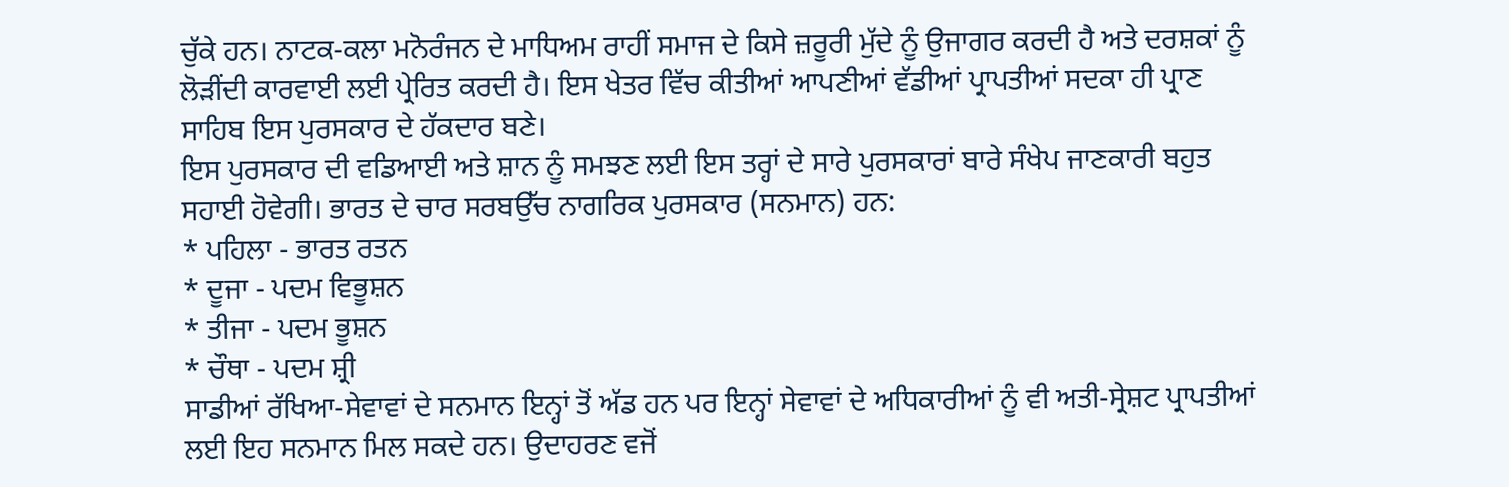ਚੁੱਕੇ ਹਨ। ਨਾਟਕ-ਕਲਾ ਮਨੋਰੰਜਨ ਦੇ ਮਾਧਿਅਮ ਰਾਹੀਂ ਸਮਾਜ ਦੇ ਕਿਸੇ ਜ਼ਰੂਰੀ ਮੁੱਦੇ ਨੂੰ ਉਜਾਗਰ ਕਰਦੀ ਹੈ ਅਤੇ ਦਰਸ਼ਕਾਂ ਨੂੰ ਲੋੜੀਂਦੀ ਕਾਰਵਾਈ ਲਈ ਪ੍ਰੇਰਿਤ ਕਰਦੀ ਹੈ। ਇਸ ਖੇਤਰ ਵਿੱਚ ਕੀਤੀਆਂ ਆਪਣੀਆਂ ਵੱਡੀਆਂ ਪ੍ਰਾਪਤੀਆਂ ਸਦਕਾ ਹੀ ਪ੍ਰਾਣ ਸਾਹਿਬ ਇਸ ਪੁਰਸਕਾਰ ਦੇ ਹੱਕਦਾਰ ਬਣੇ।
ਇਸ ਪੁਰਸਕਾਰ ਦੀ ਵਡਿਆਈ ਅਤੇ ਸ਼ਾਨ ਨੂੰ ਸਮਝਣ ਲਈ ਇਸ ਤਰ੍ਹਾਂ ਦੇ ਸਾਰੇ ਪੁਰਸਕਾਰਾਂ ਬਾਰੇ ਸੰਖੇਪ ਜਾਣਕਾਰੀ ਬਹੁਤ ਸਹਾਈ ਹੋਵੇਗੀ। ਭਾਰਤ ਦੇ ਚਾਰ ਸਰਬਉੱਚ ਨਾਗਰਿਕ ਪੁਰਸਕਾਰ (ਸਨਮਾਨ) ਹਨ:
* ਪਹਿਲਾ - ਭਾਰਤ ਰਤਨ
* ਦੂਜਾ - ਪਦਮ ਵਿਭੂਸ਼ਨ
* ਤੀਜਾ - ਪਦਮ ਭੂਸ਼ਨ
* ਚੌਥਾ - ਪਦਮ ਸ਼੍ਰੀ
ਸਾਡੀਆਂ ਰੱਖਿਆ-ਸੇਵਾਵਾਂ ਦੇ ਸਨਮਾਨ ਇਨ੍ਹਾਂ ਤੋਂ ਅੱਡ ਹਨ ਪਰ ਇਨ੍ਹਾਂ ਸੇਵਾਵਾਂ ਦੇ ਅਧਿਕਾਰੀਆਂ ਨੂੰ ਵੀ ਅਤੀ-ਸ੍ਰੇਸ਼ਟ ਪ੍ਰਾਪਤੀਆਂ ਲਈ ਇਹ ਸਨਮਾਨ ਮਿਲ ਸਕਦੇ ਹਨ। ਉਦਾਹਰਣ ਵਜੋਂ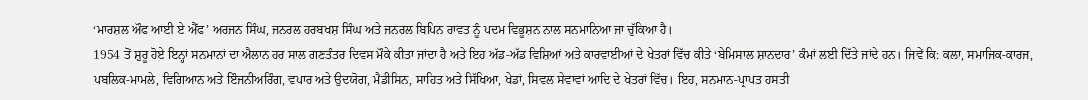‘ਮਾਰਸ਼ਲ ਔਫ ਆਈ ਏ ਐੱਫ’ ਅਰਜਨ ਸਿੰਘ, ਜਨਰਲ ਹਰਬਖਸ਼ ਸਿੰਘ ਅਤੇ ਜਨਰਲ ਬਿਪਿਨ ਰਾਵਤ ਨੂੰ ਪਦਮ ਵਿਭੂਸ਼ਨ ਨਾਲ ਸਨਮਾਨਿਆ ਜਾ ਚੁੱਕਿਆ ਹੈ।
1954 ਤੋਂ ਸ਼ੁਰੂ ਹੋਏ ਇਨ੍ਹਾਂ ਸਨਮਾਨਾਂ ਦਾ ਐਲਾਨ ਹਰ ਸਾਲ ਗਣਤੰਤਰ ਦਿਵਸ ਮੌਕੇ ਕੀਤਾ ਜਾਂਦਾ ਹੈ ਅਤੇ ਇਹ ਅੱਡ-ਅੱਡ ਵਿਸ਼ਿਆਂ ਅਤੇ ਕਾਰਵਾਈਆਂ ਦੇ ਖੇਤਰਾਂ ਵਿੱਚ ਕੀਤੇ ‘ਬੇਮਿਸਾਲ ਸ਼ਾਨਦਾਰ’ ਕੰਮਾਂ ਲਈ ਦਿੱਤੇ ਜਾਂਦੇ ਹਨ। ਜਿਵੇਂ ਕਿ: ਕਲਾ, ਸਮਾਜਿਕ-ਕਾਰਜ, ਪਬਲਿਕ-ਮਾਮਲੇ, ਵਿਗਿਆਨ ਅਤੇ ਇੰਜਨੀਅਰਿੰਗ, ਵਪਾਰ ਅਤੇ ਉਦਯੋਗ, ਮੈਡੀਸਿਨ, ਸਾਹਿਤ ਅਤੇ ਸਿੱਖਿਆ, ਖੇਡਾਂ, ਸਿਵਲ ਸੇਵਾਵਾਂ ਆਦਿ ਦੇ ਖੇਤਰਾਂ ਵਿੱਚ। ਇਹ, ਸਨਮਾਨ-ਪ੍ਰਾਪਤ ਹਸਤੀ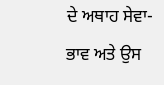ਦੇ ਅਥਾਹ ਸੇਵਾ-ਭਾਵ ਅਤੇ ਉਸ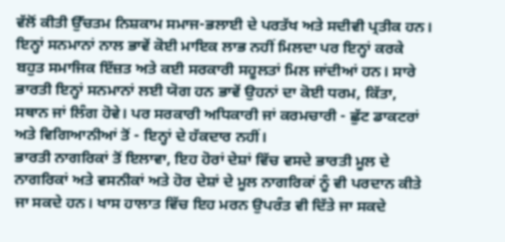ਵੱਲੋਂ ਕੀਤੀ ਉੱਚਤਮ ਨਿਸ਼ਕਾਮ ਸਮਾਜ-ਭਲਾਈ ਦੇ ਪਰਤੱਖ ਅਤੇ ਸਦੀਵੀ ਪ੍ਰਤੀਕ ਹਨ। ਇਨ੍ਹਾਂ ਸਨਮਾਨਾਂ ਨਾਲ ਭਾਵੇਂ ਕੋਈ ਮਾਇਕ ਲਾਭ ਨਹੀਂ ਮਿਲਦਾ ਪਰ ਇਨ੍ਹਾਂ ਕਰਕੇ ਬਹੁਤ ਸਮਾਜਿਕ ਇੱਜ਼ਤ ਅਤੇ ਕਈ ਸਰਕਾਰੀ ਸਹੂਲਤਾਂ ਮਿਲ ਜਾਂਦੀਆਂ ਹਨ। ਸਾਰੇ ਭਾਰਤੀ ਇਨ੍ਹਾਂ ਸਨਮਾਨਾਂ ਲਈ ਯੋਗ ਹਨ ਭਾਵੇਂ ਉਹਨਾਂ ਦਾ ਕੋਈ ਧਰਮ, ਕਿੱਤਾ, ਸਥਾਨ ਜਾਂ ਲਿੰਗ ਹੋਵੇ। ਪਰ ਸਰਕਾਰੀ ਅਧਿਕਾਰੀ ਜਾਂ ਕਰਮਚਾਰੀ - ਛੁੱਟ ਡਾਕਟਰਾਂ ਅਤੇ ਵਿਗਿਆਨੀਆਂ ਤੋਂ - ਇਨ੍ਹਾਂ ਦੇ ਹੱਕਦਾਰ ਨਹੀਂ।
ਭਾਰਤੀ ਨਾਗਰਿਕਾਂ ਤੋਂ ਇਲਾਵਾ, ਇਹ ਹੋਰਾਂ ਦੇਸ਼ਾਂ ਵਿੱਚ ਵਸਦੇ ਭਾਰਤੀ ਮੂਲ ਦੇ ਨਾਗਰਿਕਾਂ ਅਤੇ ਵਸਨੀਕਾਂ ਅਤੇ ਹੋਰ ਦੇਸ਼ਾਂ ਦੇ ਮੂਲ ਨਾਗਰਿਕਾਂ ਨੂੰ ਵੀ ਪਰਦਾਨ ਕੀਤੇ ਜਾ ਸਕਦੇ ਹਨ। ਖਾਸ ਹਾਲਾਤ ਵਿੱਚ ਇਹ ਮਰਨ ਉਪਰੰਤ ਵੀ ਦਿੱਤੇ ਜਾ ਸਕਦੇ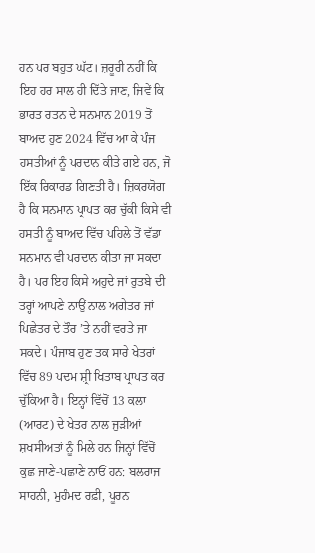ਹਨ ਪਰ ਬਹੁਤ ਘੱਟ। ਜ਼ਰੂਰੀ ਨਹੀਂ ਕਿ ਇਹ ਹਰ ਸਾਲ ਹੀ ਦਿੱਤੇ ਜਾਣ, ਜਿਵੇਂ ਕਿ ਭਾਰਤ ਰਤਨ ਦੇ ਸਨਮਾਨ 2019 ਤੋਂ ਬਾਅਦ ਹੁਣ 2024 ਵਿੱਚ ਆ ਕੇ ਪੰਜ ਹਸਤੀਆਂ ਨੂੰ ਪਰਦਾਨ ਕੀਤੇ ਗਏ ਹਨ, ਜੋ ਇੱਕ ਰਿਕਾਰਡ ਗਿਣਤੀ ਹੈ। ਜ਼ਿਕਰਯੋਗ ਹੈ ਕਿ ਸਨਮਾਨ ਪ੍ਰਾਪਤ ਕਰ ਚੁੱਕੀ ਕਿਸੇ ਵੀ ਹਸਤੀ ਨੂੰ ਬਾਅਦ ਵਿੱਚ ਪਹਿਲੇ ਤੋਂ ਵੱਡਾ ਸਨਮਾਨ ਵੀ ਪਰਦਾਨ ਕੀਤਾ ਜਾ ਸਕਦਾ ਹੈ। ਪਰ ਇਹ ਕਿਸੇ ਅਹੁਦੇ ਜਾਂ ਰੁਤਬੇ ਦੀ ਤਰ੍ਹਾਂ ਆਪਣੇ ਨਾਉਂ ਨਾਲ ਅਗੇਤਰ ਜਾਂ ਪਿਛੇਤਰ ਦੇ ਤੌਰ ’ਤੇ ਨਹੀਂ ਵਰਤੇ ਜਾ ਸਕਦੇ। ਪੰਜਾਬ ਹੁਣ ਤਕ ਸਾਰੇ ਖੇਤਰਾਂ ਵਿੱਚ 89 ਪਦਮ ਸ਼੍ਰੀ ਖਿਤਾਬ ਪ੍ਰਾਪਤ ਕਰ ਚੁੱਕਿਆ ਹੈ। ਇਨ੍ਹਾਂ ਵਿੱਚੋਂ 13 ਕਲਾ (ਆਰਟ) ਦੇ ਖੇਤਰ ਨਾਲ ਜੁੜੀਆਂ ਸ਼ਖਸੀਅਤਾਂ ਨੂੰ ਮਿਲੇ ਹਨ ਜਿਨ੍ਹਾਂ ਵਿੱਚੋਂ ਕੁਛ ਜਾਣੇ-ਪਛਾਣੇ ਨਾਓਂ ਹਨ: ਬਲਰਾਜ ਸਾਹਨੀ, ਮੁਹੰਮਦ ਰਫ਼ੀ, ਪੂਰਨ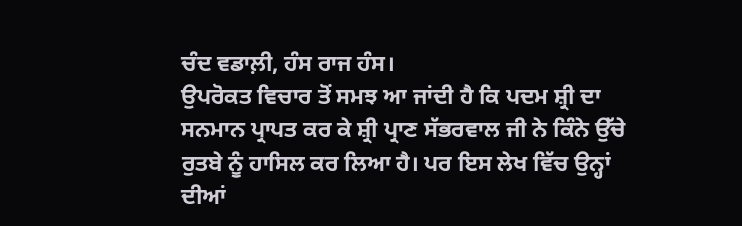ਚੰਦ ਵਡਾਲ਼ੀ, ਹੰਸ ਰਾਜ ਹੰਸ।
ਉਪਰੋਕਤ ਵਿਚਾਰ ਤੋਂ ਸਮਝ ਆ ਜਾਂਦੀ ਹੈ ਕਿ ਪਦਮ ਸ਼੍ਰੀ ਦਾ ਸਨਮਾਨ ਪ੍ਰਾਪਤ ਕਰ ਕੇ ਸ਼੍ਰੀ ਪ੍ਰਾਣ ਸੱਭਰਵਾਲ ਜੀ ਨੇ ਕਿੰਨੇ ਉੱਚੇ ਰੁਤਬੇ ਨੂੰ ਹਾਸਿਲ ਕਰ ਲਿਆ ਹੈ। ਪਰ ਇਸ ਲੇਖ ਵਿੱਚ ਉਨ੍ਹਾਂ ਦੀਆਂ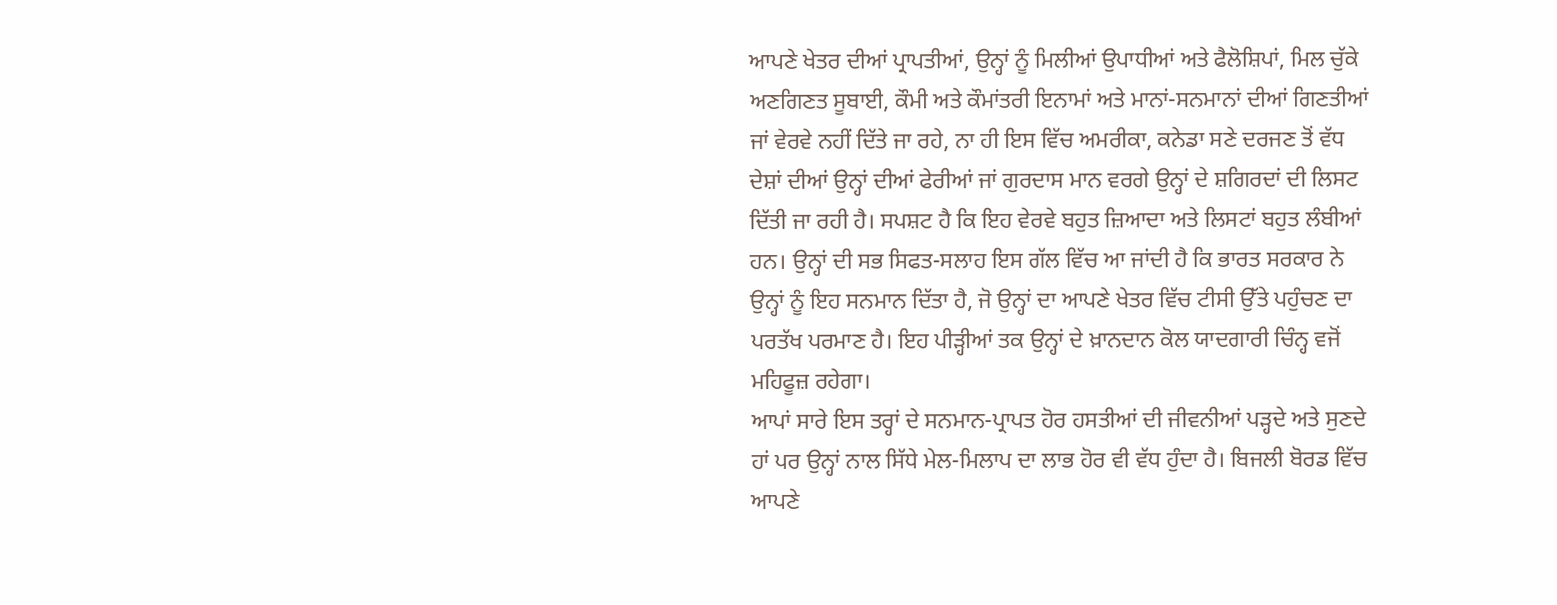ਆਪਣੇ ਖੇਤਰ ਦੀਆਂ ਪ੍ਰਾਪਤੀਆਂ, ਉਨ੍ਹਾਂ ਨੂੰ ਮਿਲੀਆਂ ਉਪਾਧੀਆਂ ਅਤੇ ਫੈਲੋਸ਼ਿਪਾਂ, ਮਿਲ ਚੁੱਕੇ ਅਣਗਿਣਤ ਸੂਬਾਈ, ਕੌਮੀ ਅਤੇ ਕੌਮਾਂਤਰੀ ਇਨਾਮਾਂ ਅਤੇ ਮਾਨਾਂ-ਸਨਮਾਨਾਂ ਦੀਆਂ ਗਿਣਤੀਆਂ ਜਾਂ ਵੇਰਵੇ ਨਹੀਂ ਦਿੱਤੇ ਜਾ ਰਹੇ, ਨਾ ਹੀ ਇਸ ਵਿੱਚ ਅਮਰੀਕਾ, ਕਨੇਡਾ ਸਣੇ ਦਰਜਣ ਤੋਂ ਵੱਧ ਦੇਸ਼ਾਂ ਦੀਆਂ ਉਨ੍ਹਾਂ ਦੀਆਂ ਫੇਰੀਆਂ ਜਾਂ ਗੁਰਦਾਸ ਮਾਨ ਵਰਗੇ ਉਨ੍ਹਾਂ ਦੇ ਸ਼ਗਿਰਦਾਂ ਦੀ ਲਿਸਟ ਦਿੱਤੀ ਜਾ ਰਹੀ ਹੈ। ਸਪਸ਼ਟ ਹੈ ਕਿ ਇਹ ਵੇਰਵੇ ਬਹੁਤ ਜ਼ਿਆਦਾ ਅਤੇ ਲਿਸਟਾਂ ਬਹੁਤ ਲੰਬੀਆਂ ਹਨ। ਉਨ੍ਹਾਂ ਦੀ ਸਭ ਸਿਫਤ-ਸਲਾਹ ਇਸ ਗੱਲ ਵਿੱਚ ਆ ਜਾਂਦੀ ਹੈ ਕਿ ਭਾਰਤ ਸਰਕਾਰ ਨੇ ਉਨ੍ਹਾਂ ਨੂੰ ਇਹ ਸਨਮਾਨ ਦਿੱਤਾ ਹੈ, ਜੋ ਉਨ੍ਹਾਂ ਦਾ ਆਪਣੇ ਖੇਤਰ ਵਿੱਚ ਟੀਸੀ ਉੱਤੇ ਪਹੁੰਚਣ ਦਾ ਪਰਤੱਖ ਪਰਮਾਣ ਹੈ। ਇਹ ਪੀੜ੍ਹੀਆਂ ਤਕ ਉਨ੍ਹਾਂ ਦੇ ਖ਼ਾਨਦਾਨ ਕੋਲ ਯਾਦਗਾਰੀ ਚਿੰਨ੍ਹ ਵਜੋਂ ਮਹਿਫੂਜ਼ ਰਹੇਗਾ।
ਆਪਾਂ ਸਾਰੇ ਇਸ ਤਰ੍ਹਾਂ ਦੇ ਸਨਮਾਨ-ਪ੍ਰਾਪਤ ਹੋਰ ਹਸਤੀਆਂ ਦੀ ਜੀਵਨੀਆਂ ਪੜ੍ਹਦੇ ਅਤੇ ਸੁਣਦੇ ਹਾਂ ਪਰ ਉਨ੍ਹਾਂ ਨਾਲ ਸਿੱਧੇ ਮੇਲ-ਮਿਲਾਪ ਦਾ ਲਾਭ ਹੋਰ ਵੀ ਵੱਧ ਹੁੰਦਾ ਹੈ। ਬਿਜਲੀ ਬੋਰਡ ਵਿੱਚ ਆਪਣੇ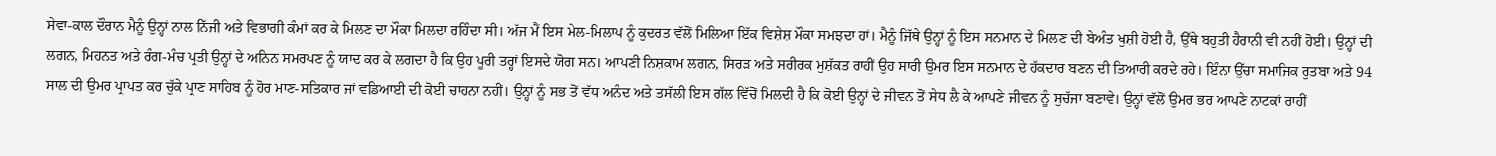ਸੇਵਾ-ਕਾਲ ਦੌਰਾਨ ਮੈਨੂੰ ਉਨ੍ਹਾਂ ਨਾਲ ਨਿੱਜੀ ਅਤੇ ਵਿਭਾਗੀ ਕੰਮਾਂ ਕਰ ਕੇ ਮਿਲਣ ਦਾ ਮੌਕਾ ਮਿਲਦਾ ਰਹਿੰਦਾ ਸੀ। ਅੱਜ ਮੈਂ ਇਸ ਮੇਲ-ਮਿਲਾਪ ਨੂੰ ਕੁਦਰਤ ਵੱਲੋਂ ਮਿਲਿਆ ਇੱਕ ਵਿਸ਼ੇਸ਼ ਮੌਕਾ ਸਮਝਦਾ ਹਾਂ। ਮੈਨੂੰ ਜਿੱਥੇ ਉਨ੍ਹਾਂ ਨੂੰ ਇਸ ਸਨਮਾਨ ਦੇ ਮਿਲਣ ਦੀ ਬੇਅੰਤ ਖੁਸ਼ੀ ਹੋਈ ਹੈ, ਉੱਥੇ ਬਹੁਤੀ ਹੈਰਾਨੀ ਵੀ ਨਹੀਂ ਹੋਈ। ਉਨ੍ਹਾਂ ਦੀ ਲਗਨ, ਮਿਹਨਤ ਅਤੇ ਰੰਗ-ਮੰਚ ਪ੍ਰਤੀ ਉਨ੍ਹਾਂ ਦੇ ਅਨਿਨ ਸਮਰਪਣ ਨੂੰ ਯਾਦ ਕਰ ਕੇ ਲਗਦਾ ਹੈ ਕਿ ਉਹ ਪੂਰੀ ਤਰ੍ਹਾਂ ਇਸਦੇ ਯੋਗ ਸਨ। ਆਪਣੀ ਨਿਸ਼ਕਾਮ ਲਗਨ, ਸਿਰੜ ਅਤੇ ਸਰੀਰਕ ਮੁਸ਼ੱਕਤ ਰਾਹੀਂ ਉਹ ਸਾਰੀ ਉਮਰ ਇਸ ਸਨਮਾਨ ਦੇ ਹੱਕਦਾਰ ਬਣਨ ਦੀ ਤਿਆਰੀ ਕਰਦੇ ਰਹੇ। ਇੰਨਾ ਉੱਚਾ ਸਮਾਜਿਕ ਰੁਤਬਾ ਅਤੇ 94 ਸਾਲ ਦੀ ਉਮਰ ਪ੍ਰਾਪਤ ਕਰ ਚੁੱਕੇ ਪ੍ਰਾਣ ਸਾਹਿਬ ਨੂੰ ਹੋਰ ਮਾਣ-ਸਤਿਕਾਰ ਜਾਂ ਵਡਿਆਈ ਦੀ ਕੋਈ ਚਾਹਨਾ ਨਹੀਂ। ਉਨ੍ਹਾਂ ਨੂੰ ਸਭ ਤੋਂ ਵੱਧ ਅਨੰਦ ਅਤੇ ਤਸੱਲੀ ਇਸ ਗੱਲ ਵਿੱਚੋਂ ਮਿਲਦੀ ਹੈ ਕਿ ਕੋਈ ਉਨ੍ਹਾਂ ਦੇ ਜੀਵਨ ਤੋਂ ਸੇਧ ਲੈ ਕੇ ਆਪਣੇ ਜੀਵਨ ਨੂੰ ਸੁਚੱਜਾ ਬਣਾਵੇ। ਉਨ੍ਹਾਂ ਵੱਲੋਂ ਉਮਰ ਭਰ ਆਪਣੇ ਨਾਟਕਾਂ ਰਾਹੀਂ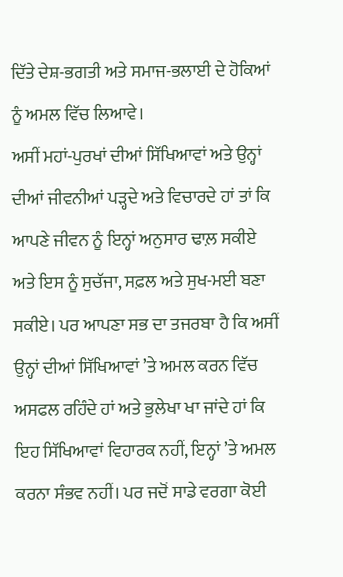ਦਿੱਤੇ ਦੇਸ਼-ਭਗਤੀ ਅਤੇ ਸਮਾਜ-ਭਲਾਈ ਦੇ ਹੋਕਿਆਂ ਨੂੰ ਅਮਲ ਵਿੱਚ ਲਿਆਵੇ।
ਅਸੀਂ ਮਹਾਂ-ਪੁਰਖਾਂ ਦੀਆਂ ਸਿੱਖਿਆਵਾਂ ਅਤੇ ਉਨ੍ਹਾਂ ਦੀਆਂ ਜੀਵਨੀਆਂ ਪੜ੍ਹਦੇ ਅਤੇ ਵਿਚਾਰਦੇ ਹਾਂ ਤਾਂ ਕਿ ਆਪਣੇ ਜੀਵਨ ਨੂੰ ਇਨ੍ਹਾਂ ਅਨੁਸਾਰ ਢਾਲ਼ ਸਕੀਏ ਅਤੇ ਇਸ ਨੂੰ ਸੁਚੱਜਾ, ਸਫ਼ਲ ਅਤੇ ਸੁਖ-ਮਈ ਬਣਾ ਸਕੀਏ। ਪਰ ਆਪਣਾ ਸਭ ਦਾ ਤਜਰਬਾ ਹੈ ਕਿ ਅਸੀਂ ਉਨ੍ਹਾਂ ਦੀਆਂ ਸਿੱਖਿਆਵਾਂ ’ਤੇ ਅਮਲ ਕਰਨ ਵਿੱਚ ਅਸਫਲ ਰਹਿੰਦੇ ਹਾਂ ਅਤੇ ਭੁਲੇਖਾ ਖਾ ਜਾਂਦੇ ਹਾਂ ਕਿ ਇਹ ਸਿੱਖਿਆਵਾਂ ਵਿਹਾਰਕ ਨਹੀਂ, ਇਨ੍ਹਾਂ ’ਤੇ ਅਮਲ ਕਰਨਾ ਸੰਭਵ ਨਹੀਂ। ਪਰ ਜਦੋਂ ਸਾਡੇ ਵਰਗਾ ਕੋਈ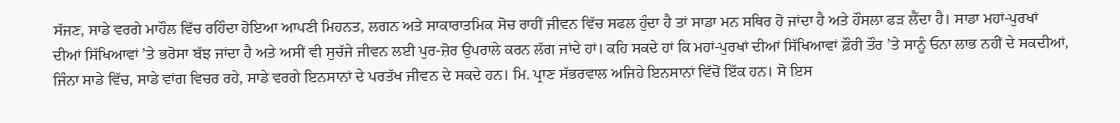ਸੱਜਣ, ਸਾਡੇ ਵਰਗੇ ਮਾਹੌਲ ਵਿੱਚ ਰਹਿੰਦਾ ਹੋਇਆ ਆਪਣੀ ਮਿਹਨਤ, ਲਗਨ ਅਤੇ ਸਾਕਾਰਾਤਮਿਕ ਸੋਚ ਰਾਹੀਂ ਜੀਵਨ ਵਿੱਚ ਸਫਲ ਹੁੰਦਾ ਹੈ ਤਾਂ ਸਾਡਾ ਮਨ ਸਥਿਰ ਹੋ ਜਾਂਦਾ ਹੈ ਅਤੇ ਹੌਸਲਾ ਫੜ ਲੈਂਦਾ ਹੈ। ਸਾਡਾ ਮਹਾਂ-ਪੁਰਖਾਂ ਦੀਆਂ ਸਿੱਖਿਆਵਾਂ ’ਤੇ ਭਰੋਸਾ ਬੱਝ ਜਾਂਦਾ ਹੈ ਅਤੇ ਅਸੀਂ ਵੀ ਸੁਚੱਜੇ ਜੀਵਨ ਲਈ ਪੁਰ-ਜ਼ੋਰ ਉਪਰਾਲੇ ਕਰਨ ਲੱਗ ਜਾਂਦੇ ਹਾਂ। ਕਹਿ ਸਕਦੇ ਹਾਂ ਕਿ ਮਹਾਂ-ਪੁਰਖਾਂ ਦੀਆਂ ਸਿੱਖਿਆਵਾਂ ਫ਼ੌਰੀ ਤੌਰ ’ਤੇ ਸਾਨੂੰ ਓਨਾ ਲਾਭ ਨਹੀਂ ਦੇ ਸਕਦੀਆਂ, ਜਿੰਨਾ ਸਾਡੇ ਵਿੱਚ, ਸਾਡੇ ਵਾਂਗ ਵਿਚਰ ਰਹੇ, ਸਾਡੇ ਵਰਗੇ ਇਨਸਾਨਾਂ ਦੇ ਪਰਤੱਖ ਜੀਵਨ ਦੇ ਸਕਦੇ ਹਨ। ਮਿ. ਪ੍ਰਾਣ ਸੱਭਰਵਾਲ ਅਜਿਹੇ ਇਨਸਾਨਾਂ ਵਿੱਚੋਂ ਇੱਕ ਹਨ। ਸੋ ਇਸ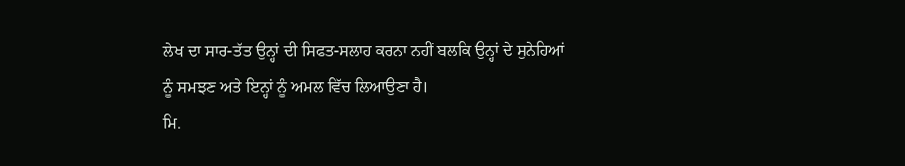ਲੇਖ ਦਾ ਸਾਰ-ਤੱਤ ਉਨ੍ਹਾਂ ਦੀ ਸਿਫਤ-ਸਲਾਹ ਕਰਨਾ ਨਹੀਂ ਬਲਕਿ ਉਨ੍ਹਾਂ ਦੇ ਸੁਨੇਹਿਆਂ ਨੂੰ ਸਮਝਣ ਅਤੇ ਇਨ੍ਹਾਂ ਨੂੰ ਅਮਲ ਵਿੱਚ ਲਿਆਉਣਾ ਹੈ।
ਮਿ.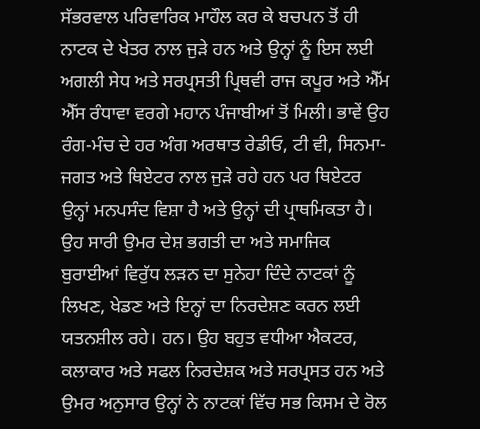ਸੱਭਰਵਾਲ ਪਰਿਵਾਰਿਕ ਮਾਹੌਲ ਕਰ ਕੇ ਬਚਪਨ ਤੋਂ ਹੀ ਨਾਟਕ ਦੇ ਖੇਤਰ ਨਾਲ ਜੁੜੇ ਹਨ ਅਤੇ ਉਨ੍ਹਾਂ ਨੂੰ ਇਸ ਲਈ ਅਗਲੀ ਸੇਧ ਅਤੇ ਸਰਪ੍ਰਸਤੀ ਪ੍ਰਿਥਵੀ ਰਾਜ ਕਪੂਰ ਅਤੇ ਐੱਮ ਐੱਸ ਰੰਧਾਵਾ ਵਰਗੇ ਮਹਾਨ ਪੰਜਾਬੀਆਂ ਤੋਂ ਮਿਲੀ। ਭਾਵੇਂ ਉਹ ਰੰਗ-ਮੰਚ ਦੇ ਹਰ ਅੰਗ ਅਰਥਾਤ ਰੇਡੀਓ, ਟੀ ਵੀ, ਸਿਨਮਾ-ਜਗਤ ਅਤੇ ਥਿਏਟਰ ਨਾਲ ਜੁੜੇ ਰਹੇ ਹਨ ਪਰ ਥਿਏਟਰ ਉਨ੍ਹਾਂ ਮਨਪਸੰਦ ਵਿਸ਼ਾ ਹੈ ਅਤੇ ਉਨ੍ਹਾਂ ਦੀ ਪ੍ਰਾਥਮਿਕਤਾ ਹੈ। ਉਹ ਸਾਰੀ ਉਮਰ ਦੇਸ਼ ਭਗਤੀ ਦਾ ਅਤੇ ਸਮਾਜਿਕ ਬੁਰਾਈਆਂ ਵਿਰੁੱਧ ਲੜਨ ਦਾ ਸੁਨੇਹਾ ਦਿੰਦੇ ਨਾਟਕਾਂ ਨੂੰ ਲਿਖਣ, ਖੇਡਣ ਅਤੇ ਇਨ੍ਹਾਂ ਦਾ ਨਿਰਦੇਸ਼ਣ ਕਰਨ ਲਈ ਯਤਨਸ਼ੀਲ ਰਹੇ। ਹਨ। ਉਹ ਬਹੁਤ ਵਧੀਆ ਐਕਟਰ, ਕਲਾਕਾਰ ਅਤੇ ਸਫਲ ਨਿਰਦੇਸ਼ਕ ਅਤੇ ਸਰਪ੍ਰਸਤ ਹਨ ਅਤੇ ਉਮਰ ਅਨੁਸਾਰ ਉਨ੍ਹਾਂ ਨੇ ਨਾਟਕਾਂ ਵਿੱਚ ਸਭ ਕਿਸਮ ਦੇ ਰੋਲ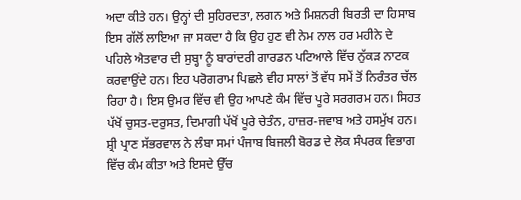ਅਦਾ ਕੀਤੇ ਹਨ। ਉਨ੍ਹਾਂ ਦੀ ਸੁਹਿਰਦਤਾ, ਲਗਨ ਅਤੇ ਮਿਸ਼ਨਰੀ ਬਿਰਤੀ ਦਾ ਹਿਸਾਬ ਇਸ ਗੱਲੋਂ ਲਾਇਆ ਜਾ ਸਕਦਾ ਹੈ ਕਿ ਉਹ ਹੁਣ ਵੀ ਨੇਮ ਨਾਲ ਹਰ ਮਹੀਨੇ ਦੇ ਪਹਿਲੇ ਐਤਵਾਰ ਦੀ ਸੁਬ੍ਹਾ ਨੂੰ ਬਾਰਾਂਦਰੀ ਗਾਰਡਨ ਪਟਿਆਲੇ ਵਿੱਚ ਨੁੱਕੜ ਨਾਟਕ ਕਰਵਾਉਂਦੇ ਹਨ। ਇਹ ਪਰੋਗਰਾਮ ਪਿਛਲੇ ਵੀਹ ਸਾਲਾਂ ਤੋਂ ਵੱਧ ਸਮੇਂ ਤੋਂ ਨਿਰੰਤਰ ਚੱਲ ਰਿਹਾ ਹੈ। ਇਸ ਉਮਰ ਵਿੱਚ ਵੀ ਉਹ ਆਪਣੇ ਕੰਮ ਵਿੱਚ ਪੂਰੇ ਸਰਗਰਮ ਹਨ। ਸਿਹਤ ਪੱਖੋਂ ਚੁਸਤ-ਦਰੁਸਤ, ਦਿਮਾਗੀ ਪੱਖੋਂ ਪੂਰੇ ਚੇਤੰਨ, ਹਾਜ਼ਰ-ਜਵਾਬ ਅਤੇ ਹਸਮੁੱਖ ਹਨ।
ਸ਼੍ਰੀ ਪ੍ਰਾਣ ਸੱਭਰਵਾਲ ਨੇ ਲੰਬਾ ਸਮਾਂ ਪੰਜਾਬ ਬਿਜਲੀ ਬੋਰਡ ਦੇ ਲੋਕ ਸੰਪਰਕ ਵਿਭਾਗ ਵਿੱਚ ਕੰਮ ਕੀਤਾ ਅਤੇ ਇਸਦੇ ਉੱਚ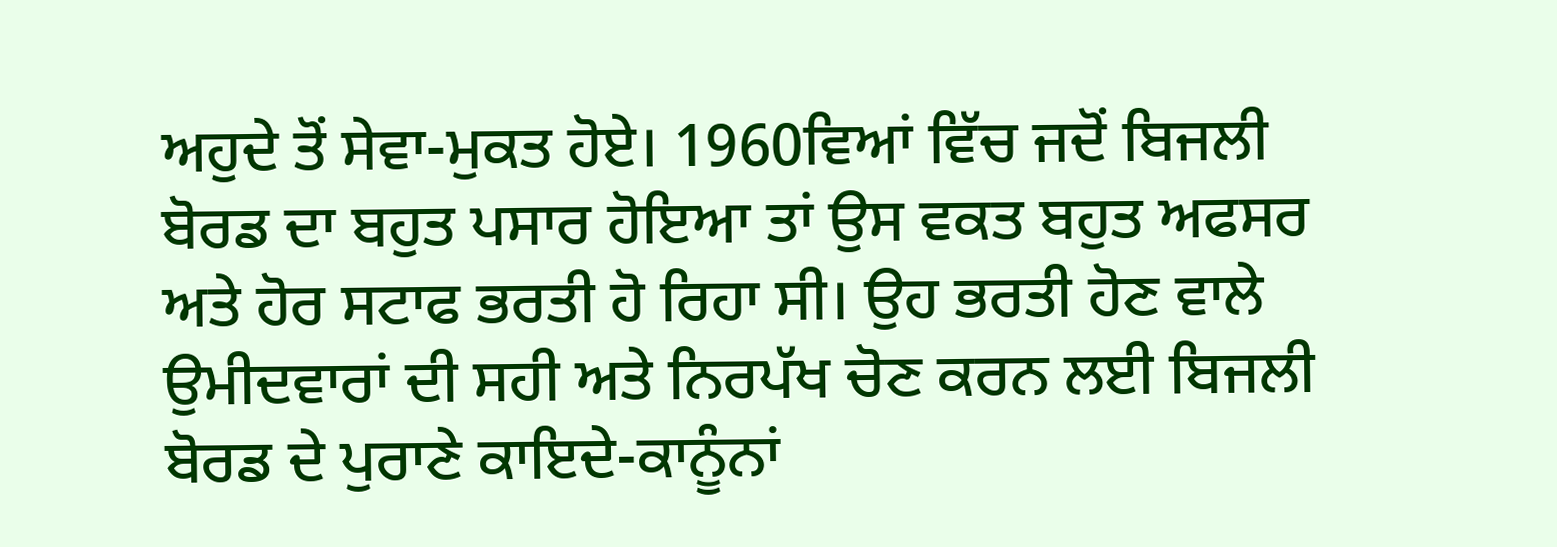ਅਹੁਦੇ ਤੋਂ ਸੇਵਾ-ਮੁਕਤ ਹੋਏ। 1960ਵਿਆਂ ਵਿੱਚ ਜਦੋਂ ਬਿਜਲੀ ਬੋਰਡ ਦਾ ਬਹੁਤ ਪਸਾਰ ਹੋਇਆ ਤਾਂ ਉਸ ਵਕਤ ਬਹੁਤ ਅਫਸਰ ਅਤੇ ਹੋਰ ਸਟਾਫ ਭਰਤੀ ਹੋ ਰਿਹਾ ਸੀ। ਉਹ ਭਰਤੀ ਹੋਣ ਵਾਲੇ ਉਮੀਦਵਾਰਾਂ ਦੀ ਸਹੀ ਅਤੇ ਨਿਰਪੱਖ ਚੋਣ ਕਰਨ ਲਈ ਬਿਜਲੀ ਬੋਰਡ ਦੇ ਪੁਰਾਣੇ ਕਾਇਦੇ-ਕਾਨੂੰਨਾਂ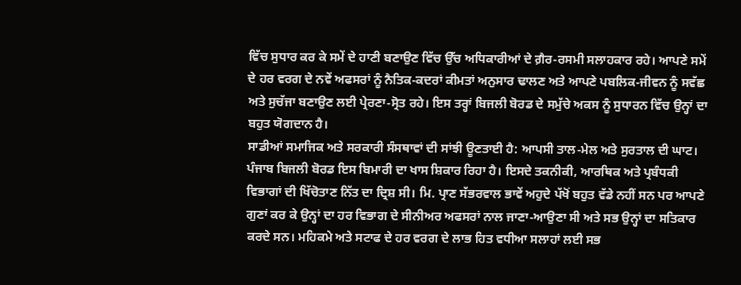ਵਿੱਚ ਸੁਧਾਰ ਕਰ ਕੇ ਸਮੇਂ ਦੇ ਹਾਣੀ ਬਣਾਉਣ ਵਿੱਚ ਉੱਚ ਅਧਿਕਾਰੀਆਂ ਦੇ ਗ਼ੈਰ-ਰਸਮੀ ਸਲਾਹਕਾਰ ਰਹੇ। ਆਪਣੇ ਸਮੇਂ ਦੇ ਹਰ ਵਰਗ ਦੇ ਨਵੇਂ ਅਫਸਰਾਂ ਨੂੰ ਨੈਤਿਕ-ਕਦਰਾਂ ਕੀਮਤਾਂ ਅਨੁਸਾਰ ਢਾਲਣ ਅਤੇ ਆਪਣੇ ਪਬਲਿਕ-ਜੀਵਨ ਨੂੰ ਸਵੱਛ ਅਤੇ ਸੁਚੱਜਾ ਬਣਾਉਣ ਲਈ ਪ੍ਰੇਰਣਾ-ਸ੍ਰੋਤ ਰਹੇ। ਇਸ ਤਰ੍ਹਾਂ ਬਿਜਲੀ ਬੋਰਡ ਦੇ ਸਮੁੱਚੇ ਅਕਸ ਨੂੰ ਸੁਧਾਰਨ ਵਿੱਚ ਉਨ੍ਹਾਂ ਦਾ ਬਹੁਤ ਯੋਗਦਾਨ ਹੈ।
ਸਾਡੀਆਂ ਸਮਾਜਿਕ ਅਤੇ ਸਰਕਾਰੀ ਸੰਸਥਾਵਾਂ ਦੀ ਸਾਂਝੀ ਊਣਤਾਈ ਹੈ: ਆਪਸੀ ਤਾਲ-ਮੇਲ ਅਤੇ ਸੁਰਤਾਲ ਦੀ ਘਾਟ। ਪੰਜਾਬ ਬਿਜਲੀ ਬੋਰਡ ਇਸ ਬਿਮਾਰੀ ਦਾ ਖਾਸ ਸ਼ਿਕਾਰ ਰਿਹਾ ਹੈ। ਇਸਦੇ ਤਕਨੀਕੀ, ਆਰਥਿਕ ਅਤੇ ਪ੍ਰਬੰਧਕੀ ਵਿਭਾਗਾਂ ਦੀ ਖਿੱਚੋਤਾਣ ਨਿੱਤ ਦਾ ਦ੍ਰਿਸ਼ ਸੀ। ਮਿ. ਪ੍ਰਾਣ ਸੱਭਰਵਾਲ ਭਾਵੇਂ ਅਹੁਦੇ ਪੱਖੋਂ ਬਹੁਤ ਵੱਡੇ ਨਹੀਂ ਸਨ ਪਰ ਆਪਣੇ ਗੁਣਾਂ ਕਰ ਕੇ ਉਨ੍ਹਾਂ ਦਾ ਹਰ ਵਿਭਾਗ ਦੇ ਸੀਨੀਅਰ ਅਫਸਰਾਂ ਨਾਲ ਜਾਣਾ-ਆਉਣਾ ਸੀ ਅਤੇ ਸਭ ਉਨ੍ਹਾਂ ਦਾ ਸਤਿਕਾਰ ਕਰਦੇ ਸਨ। ਮਹਿਕਮੇ ਅਤੇ ਸਟਾਫ ਦੇ ਹਰ ਵਰਗ ਦੇ ਲਾਭ ਹਿਤ ਵਧੀਆ ਸਲਾਹਾਂ ਲਈ ਸਭ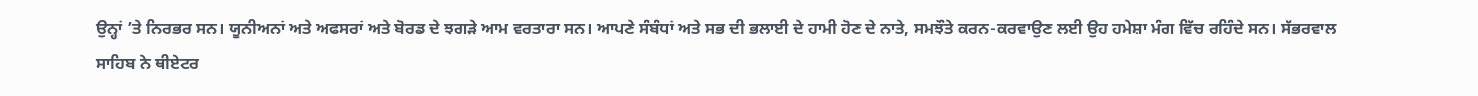ਉਨ੍ਹਾਂ ’ਤੇ ਨਿਰਭਰ ਸਨ। ਯੂਨੀਅਨਾਂ ਅਤੇ ਅਫਸਰਾਂ ਅਤੇ ਬੋਰਡ ਦੇ ਝਗੜੇ ਆਮ ਵਰਤਾਰਾ ਸਨ। ਆਪਣੇ ਸੰਬੰਧਾਂ ਅਤੇ ਸਭ ਦੀ ਭਲਾਈ ਦੇ ਹਾਮੀ ਹੋਣ ਦੇ ਨਾਤੇ, ਸਮਝੌਤੇ ਕਰਨ-ਕਰਵਾਉਣ ਲਈ ਉਹ ਹਮੇਸ਼ਾ ਮੰਗ ਵਿੱਚ ਰਹਿੰਦੇ ਸਨ। ਸੱਭਰਵਾਲ ਸਾਹਿਬ ਨੇ ਥੀਏਟਰ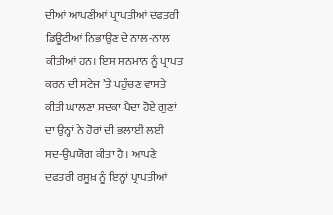ਦੀਆਂ ਆਪਣੀਆਂ ਪ੍ਰਾਪਤੀਆਂ ਦਫਤਰੀ ਡਿਊਟੀਆਂ ਨਿਭਾਉਣ ਦੇ ਨਾਲ-ਨਾਲ ਕੀਤੀਆਂ ਹਨ। ਇਸ ਸਨਮਾਨ ਨੂੰ ਪ੍ਰਾਪਤ ਕਰਨ ਦੀ ਸਟੇਜ ’ਤੇ ਪਹੁੰਚਣ ਵਾਸਤੇ ਕੀਤੀ ਘਾਲਣਾ ਸਦਕਾ ਪੈਦਾ ਹੋਏ ਗੁਣਾਂ ਦਾ ਉਨ੍ਹਾਂ ਨੇ ਹੋਰਾਂ ਦੀ ਭਲਾਈ ਲਈ ਸਦ-ਉਪਯੋਗ ਕੀਤਾ ਹੈ। ਆਪਣੇ ਦਫਤਰੀ ਰਸੂਖ਼ ਨੂੰ ਇਨ੍ਹਾਂ ਪ੍ਰਾਪਤੀਆਂ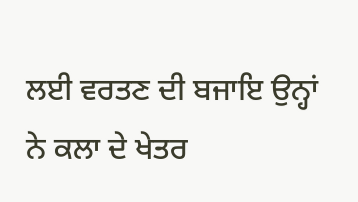ਲਈ ਵਰਤਣ ਦੀ ਬਜਾਇ ਉਨ੍ਹਾਂ ਨੇ ਕਲਾ ਦੇ ਖੇਤਰ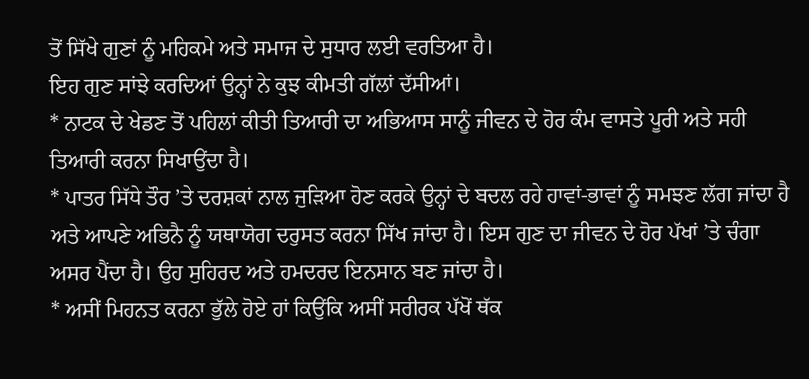ਤੋਂ ਸਿੱਖੇ ਗੁਣਾਂ ਨੂੰ ਮਹਿਕਮੇ ਅਤੇ ਸਮਾਜ ਦੇ ਸੁਧਾਰ ਲਈ ਵਰਤਿਆ ਹੈ।
ਇਹ ਗੁਣ ਸਾਂਝੇ ਕਰਦਿਆਂ ਉਨ੍ਹਾਂ ਨੇ ਕੁਝ ਕੀਮਤੀ ਗੱਲਾਂ ਦੱਸੀਆਂ।
* ਨਾਟਕ ਦੇ ਖੇਡਣ ਤੋਂ ਪਹਿਲਾਂ ਕੀਤੀ ਤਿਆਰੀ ਦਾ ਅਭਿਆਸ ਸਾਨੂੰ ਜੀਵਨ ਦੇ ਹੋਰ ਕੰਮ ਵਾਸਤੇ ਪੂਰੀ ਅਤੇ ਸਹੀ ਤਿਆਰੀ ਕਰਨਾ ਸਿਖਾਉਂਦਾ ਹੈ।
* ਪਾਤਰ ਸਿੱਧੇ ਤੌਰ ’ਤੇ ਦਰਸ਼ਕਾਂ ਨਾਲ ਜੁੜਿਆ ਹੋਣ ਕਰਕੇ ਉਨ੍ਹਾਂ ਦੇ ਬਦਲ ਰਹੇ ਹਾਵਾਂ-ਭਾਵਾਂ ਨੂੰ ਸਮਝਣ ਲੱਗ ਜਾਂਦਾ ਹੈ ਅਤੇ ਆਪਣੇ ਅਭਿਨੈ ਨੂੰ ਯਥਾਯੋਗ ਦਰੁਸਤ ਕਰਨਾ ਸਿੱਖ ਜਾਂਦਾ ਹੈ। ਇਸ ਗੁਣ ਦਾ ਜੀਵਨ ਦੇ ਹੋਰ ਪੱਖਾਂ ’ਤੇ ਚੰਗਾ ਅਸਰ ਪੈਂਦਾ ਹੈ। ਉਹ ਸੁਹਿਰਦ ਅਤੇ ਹਮਦਰਦ ਇਨਸਾਨ ਬਣ ਜਾਂਦਾ ਹੈ।
* ਅਸੀਂ ਮਿਹਨਤ ਕਰਨਾ ਭੁੱਲੇ ਹੋਏ ਹਾਂ ਕਿਉਂਕਿ ਅਸੀਂ ਸਰੀਰਕ ਪੱਖੋਂ ਥੱਕ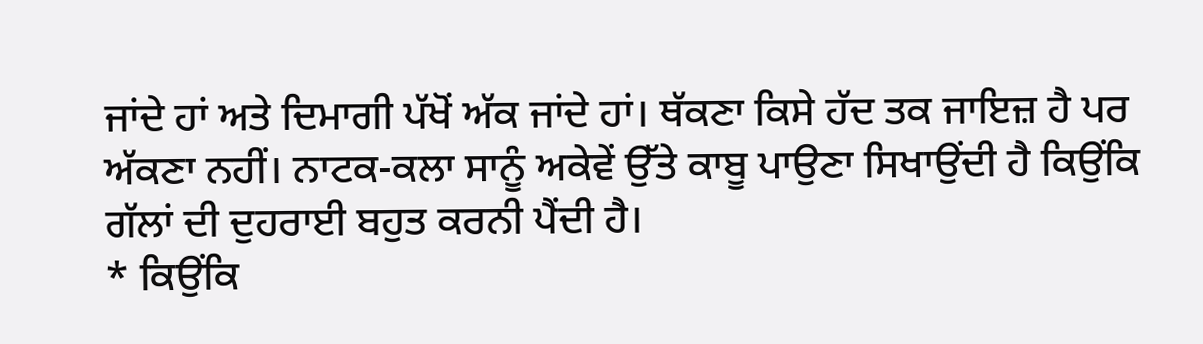ਜਾਂਦੇ ਹਾਂ ਅਤੇ ਦਿਮਾਗੀ ਪੱਖੋਂ ਅੱਕ ਜਾਂਦੇ ਹਾਂ। ਥੱਕਣਾ ਕਿਸੇ ਹੱਦ ਤਕ ਜਾਇਜ਼ ਹੈ ਪਰ ਅੱਕਣਾ ਨਹੀਂ। ਨਾਟਕ-ਕਲਾ ਸਾਨੂੰ ਅਕੇਵੇਂ ਉੱਤੇ ਕਾਬੂ ਪਾਉਣਾ ਸਿਖਾਉਂਦੀ ਹੈ ਕਿਉਂਕਿ ਗੱਲਾਂ ਦੀ ਦੁਹਰਾਈ ਬਹੁਤ ਕਰਨੀ ਪੈਂਦੀ ਹੈ।
* ਕਿਉਂਕਿ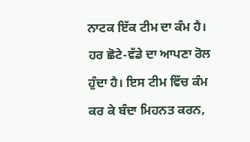ਨਾਟਕ ਇੱਕ ਟੀਮ ਦਾ ਕੰਮ ਹੈ। ਹਰ ਛੋਟੇ-ਵੱਡੇ ਦਾ ਆਪਣਾ ਰੋਲ ਹੁੰਦਾ ਹੈ। ਇਸ ਟੀਮ ਵਿੱਚ ਕੰਮ ਕਰ ਕੇ ਬੰਦਾ ਮਿਹਨਤ ਕਰਨ,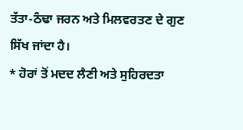ਤੱਤਾ-ਠੰਢਾ ਜਰਨ ਅਤੇ ਮਿਲਵਰਤਣ ਦੇ ਗੁਣ ਸਿੱਖ ਜਾਂਦਾ ਹੈ।
* ਹੋਰਾਂ ਤੋਂ ਮਦਦ ਲੈਣੀ ਅਤੇ ਸੁਹਿਰਦਤਾ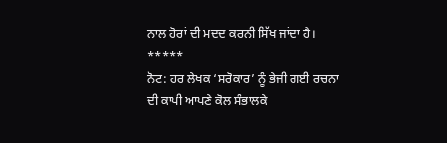ਨਾਲ ਹੋਰਾਂ ਦੀ ਮਦਦ ਕਰਨੀ ਸਿੱਖ ਜਾਂਦਾ ਹੈ।
*****
ਨੋਟ: ਹਰ ਲੇਖਕ ‘ਸਰੋਕਾਰ’ ਨੂੰ ਭੇਜੀ ਗਈ ਰਚਨਾ ਦੀ ਕਾਪੀ ਆਪਣੇ ਕੋਲ ਸੰਭਾਲਕੇ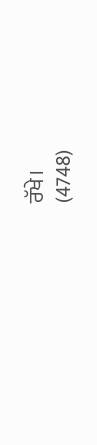ਰੱਖੇ।
(4748)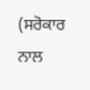(ਸਰੋਕਾਰ ਨਾਲ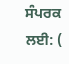ਸੰਪਰਕ ਲਈ: (